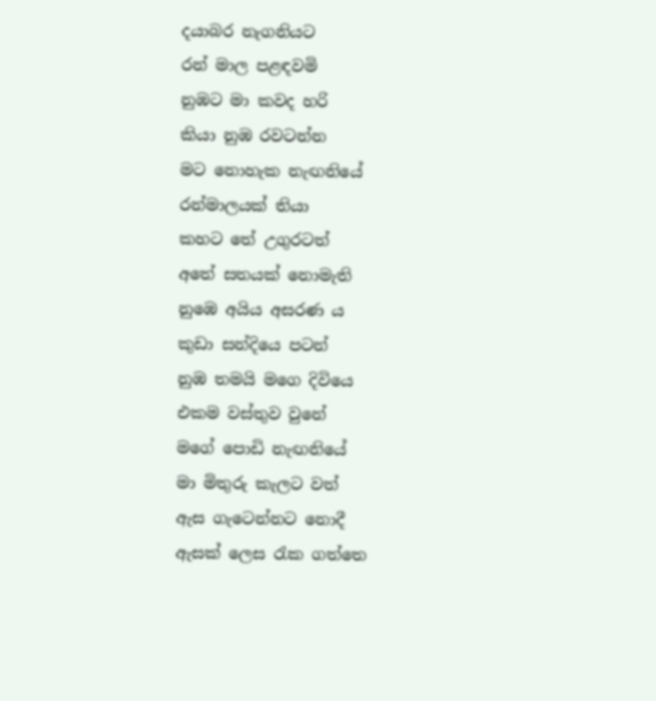දයාබර නැගනියට
රන් මාල පළඳවමි
නුඹට මා කවද හරි
කියා නුඹ රවටන්න
මට නොහැක නැඟනියේ
රන්මාලයක් තියා
කහට තේ උගුරටත්
අතේ සතයක් නොමැති
නුඹෙ අයිය අසරණ ය
කුඩා සන්දියෙ පටන්
නුඹ තමයි මගෙ දිවියෙ
එකම වස්තුව වුනේ
මගේ පොඩි නැඟනියේ
මා මිතුරු කැලට වත්
ඇස ගැටෙන්නට නොදී
ඇසක් ලෙස රැක ගත්තෙ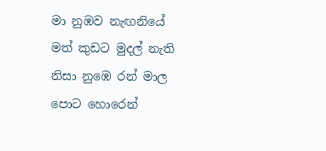මා නුඹව නැඟනියේ
මත් කුඩට මුදල් නැති
නිසා නුඹෙ රන් මාල
පොට හොරෙන්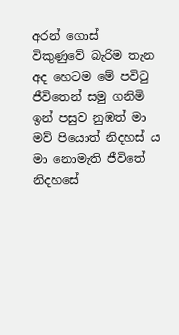අරන් ගොස්
විකුණුවේ බැරිම තැන
අද හෙටම මේ පවිටු
ජීවිතෙන් සමු ගනිමි
ඉන් පසුව නුඹත් මා
මව් පියොත් නිදහස් ය
මා නොමැති ජීවිතේ
නිදහසේ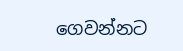ගෙවන්නට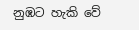නුඹට හැකි වේ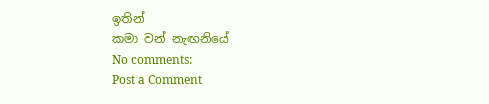ඉතින්
කමා වන් නැඟනියේ
No comments:
Post a Comment